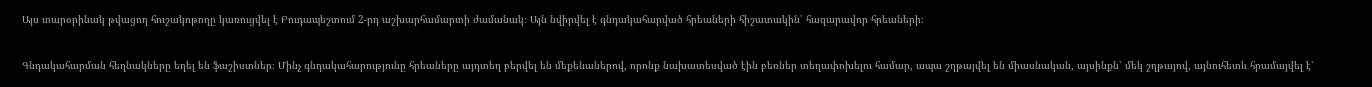Այս տարօրինակ թվացող հուշակոթողը կառուցվել է Բուդապեշտում 2-րդ աշխարհամարտի ժամանակ։ Այն նվիրվել է գնդակահարված հրեաների հիշատակին՝ հազարավոր հրեաների։

Գնդակահարման հեղնակները եղել են ֆաշիստներ։ Մինչ գնդակահարությունը հրեաները այդտեղ բերվել են մեքենաներով, որոնք նախատեսված էին բեռներ տեղափոխելու համար, ապա շղթայվել են միասնական, այսինքն՝ մեկ շղթայով, այնուհետև հրամայվել է՝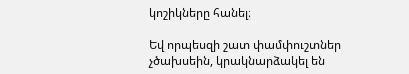կոշիկները հանել։

Եվ որպեսզի շատ փամփուշտներ չծախսեին, կրակնարձակել են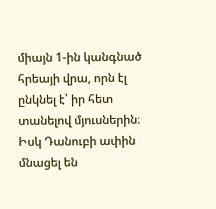միայն 1-ին կանգնած հրեայի վրա, որն էլ ընկնել է՝ իր հետ տանելով մյուսներին։ Իսկ Դանուբի ափին մնացել են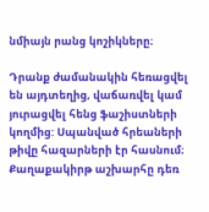նմիայն րանց կոշիկները։

Դրանք ժամանակին հեռացվել են այդտեղից, վաճառվել կամ յուրացվել հենց ֆաշիստների կողմից: Սպանված հրեաների թիվը հազարների էր հասնում։ Քաղաքակիրթ աշխարհը դեռ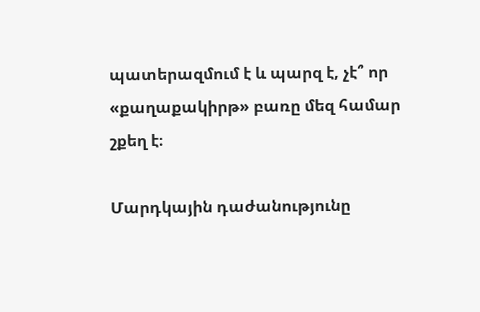պատերազմում է և պարզ է, չէ՞ որ «քաղաքակիրթ» բառը մեզ համար շքեղ է։

Մարդկային դաժանությունը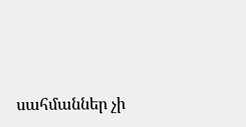սահմաններ չի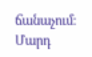ճանաչում։ Մարդ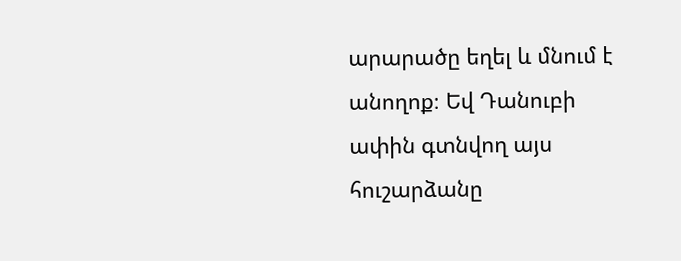արարածը եղել և մնում է անողոք։ Եվ Դանուբի ափին գտնվող այս հուշարձանը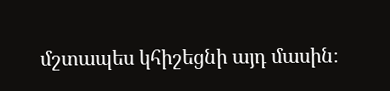մշտապես կհիշեցնի այդ մասին։